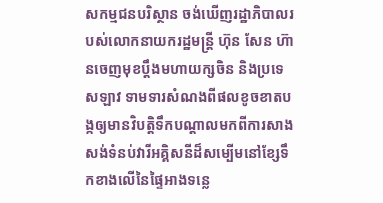សកម្មជនបរិស្ថាន ចង់ឃើញរដ្ឋាភិបាលរបស់លោកនាយករដ្ឋមន្ត្រី ហ៊ុន សែន ហ៊ានចេញមុខប្ដឹងមហាយក្សចិន និងប្រទេសឡាវ ទាមទារសំណងពីផលខូចខាតបង្កឲ្យមានវិបត្តិទឹកបណ្ដាលមកពីការសាងសង់ទំនប់វារីអគ្គិសនីដ៏សម្បើមនៅខ្សែទឹកខាងលើនៃផ្ទៃអាងទន្លេ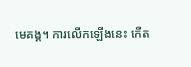មេគង្គ។ ការលើកឡើងនេះ កើត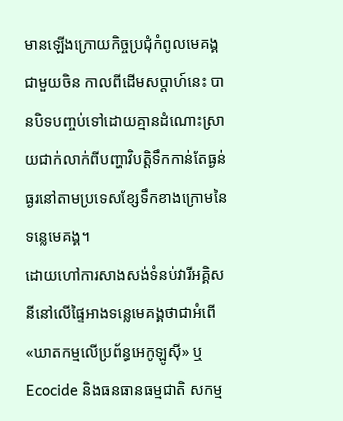មានឡើងក្រោយកិច្ចប្រជុំកំពូលមេគង្គជាមួយចិន កាលពីដើមសប្ដាហ៍នេះ បានបិទបញ្ចប់ទៅដោយគ្មានដំណោះស្រាយជាក់លាក់ពីបញ្ហាវិបត្តិទឹកកាន់តែធ្ងន់ធ្ងរនៅតាមប្រទេសខ្សែទឹកខាងក្រោមនៃទន្លេមេគង្គ។
ដោយហៅការសាងសង់ទំនប់វារីអគ្គិសនីនៅលើផ្ទៃអាងទន្លេមេគង្គថាជាអំពើ «ឃាតកម្មលើប្រព័ន្ធអេកូឡូស៊ី» ឬ Ecocide និងធនធានធម្មជាតិ សកម្ម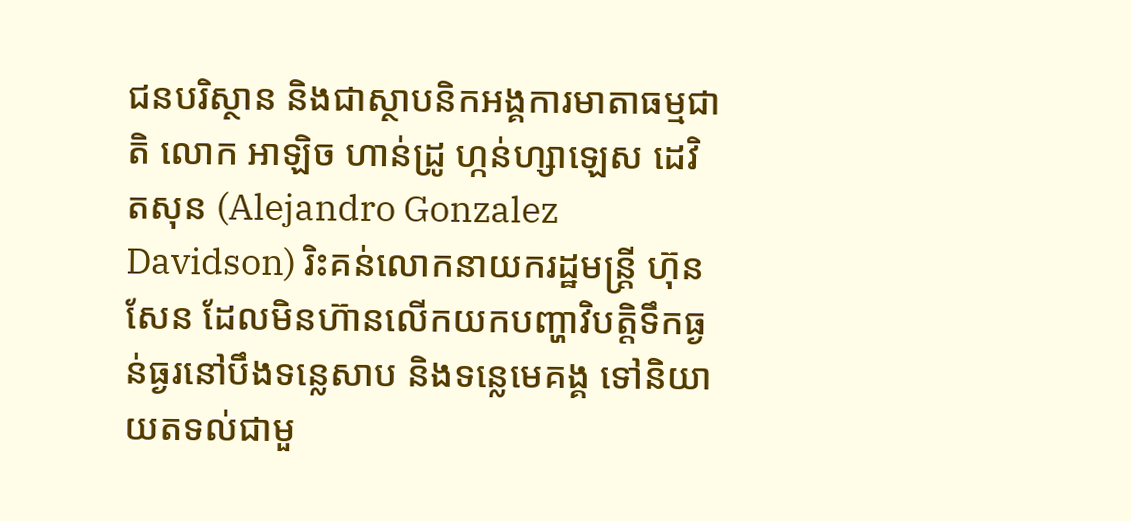ជនបរិស្ថាន និងជាស្ថាបនិកអង្គការមាតាធម្មជាតិ លោក អាឡិច ហាន់ដ្រូ ហ្កន់ហ្សាឡេស ដេវិតសុន (Alejandro Gonzalez Davidson) រិះគន់លោកនាយករដ្ឋមន្ត្រី ហ៊ុន សែន ដែលមិនហ៊ានលើកយកបញ្ហាវិបត្តិទឹកធ្ងន់ធ្ងរនៅបឹងទន្លេសាប និងទន្លេមេគង្គ ទៅនិយាយតទល់ជាមួ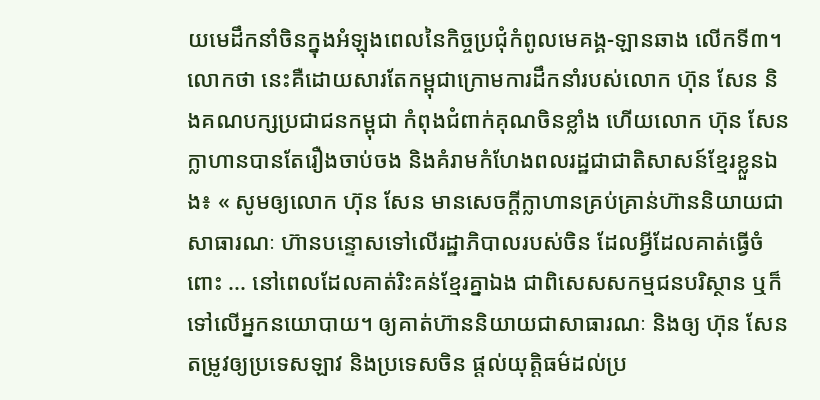យមេដឹកនាំចិនក្នុងអំឡុងពេលនៃកិច្ចប្រជុំកំពូលមេគង្គ-ឡានឆាង លើកទី៣។ លោកថា នេះគឺដោយសារតែកម្ពុជាក្រោមការដឹកនាំរបស់លោក ហ៊ុន សែន និងគណបក្សប្រជាជនកម្ពុជា កំពុងជំពាក់គុណចិនខ្លាំង ហើយលោក ហ៊ុន សែន ក្លាហានបានតែរឿងចាប់ចង និងគំរាមកំហែងពលរដ្ឋជាជាតិសាសន៍ខ្មែរខ្លួនឯង៖ « សូមឲ្យលោក ហ៊ុន សែន មានសេចក្ដីក្លាហានគ្រប់គ្រាន់ហ៊ាននិយាយជាសាធារណៈ ហ៊ានបន្ទោសទៅលើរដ្ឋាភិបាលរបស់ចិន ដែលអ្វីដែលគាត់ធ្វើចំពោះ ... នៅពេលដែលគាត់រិះគន់ខ្មែរគ្នាឯង ជាពិសេសសកម្មជនបរិស្ថាន ឬក៏ទៅលើអ្នកនយោបាយ។ ឲ្យគាត់ហ៊ាននិយាយជាសាធារណៈ និងឲ្យ ហ៊ុន សែន តម្រូវឲ្យប្រទេសឡាវ និងប្រទេសចិន ផ្តល់យុត្តិធម៌ដល់ប្រ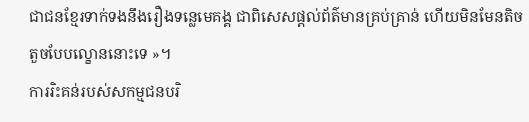ជាជនខ្មែរទាក់ទងនឹងរឿងទន្លេមេគង្គ ជាពិសេសផ្តល់ព័ត៌មានគ្រប់គ្រាន់ ហើយមិនមែនតិចតួចបែបល្ខោននោះទេ »។
ការរិះគន់របស់សកម្មជនបរិ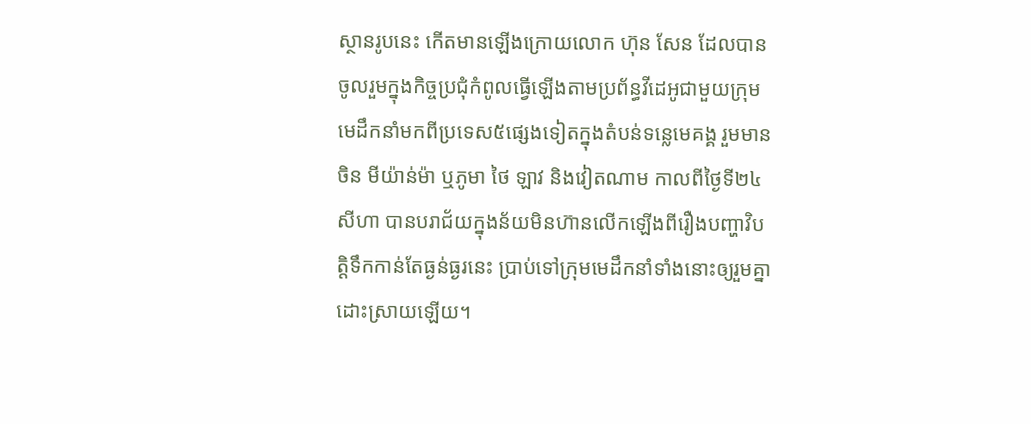ស្ថានរូបនេះ កើតមានឡើងក្រោយលោក ហ៊ុន សែន ដែលបានចូលរួមក្នុងកិច្ចប្រជុំកំពូលធ្វើឡើងតាមប្រព័ន្ធវីដេអូជាមួយក្រុមមេដឹកនាំមកពីប្រទេស៥ផ្សេងទៀតក្នុងតំបន់ទន្លេមេគង្គ រួមមាន ចិន មីយ៉ាន់ម៉ា ឬភូមា ថៃ ឡាវ និងវៀតណាម កាលពីថ្ងៃទី២៤ សីហា បានបរាជ័យក្នុងន័យមិនហ៊ានលើកឡើងពីរឿងបញ្ហាវិបត្តិទឹកកាន់តែធ្ងន់ធ្ងរនេះ ប្រាប់ទៅក្រុមមេដឹកនាំទាំងនោះឲ្យរួមគ្នាដោះស្រាយឡើយ។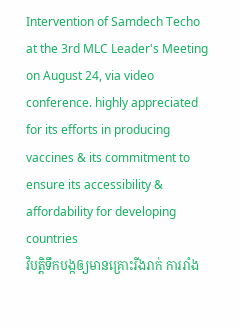Intervention of Samdech Techo at the 3rd MLC Leader's Meeting on August 24, via video conference. highly appreciated for its efforts in producing vaccines & its commitment to ensure its accessibility & affordability for developing countries
វិបត្តិទឹកបង្កឲ្យមានគ្រោះរីងរាក់ ការរាំង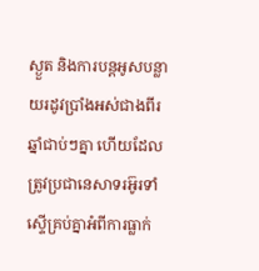ស្ងួត និងការបន្តអូសបន្លាយរដូវប្រាំងអស់ជាងពីរឆ្នាំជាប់ៗគ្នា ហើយដែលត្រូវប្រជានេសាទរអ៊ូរទាំស្ទើគ្រប់គ្នាអំពីការធ្លាក់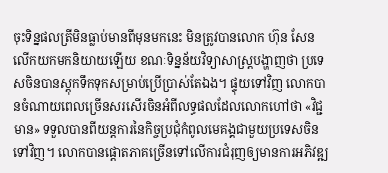ចុះទិន្នផលត្រីមិនធ្លាប់មានពីមុនមកនេះ មិនត្រូវបានលោក ហ៊ុន សែន លើកយកមកនិយាយឡើយ ខណៈទិន្នន័យវិទ្យាសាស្ត្របង្ហាញថា ប្រទេសចិនបានស្តុកទឹកទុកសម្រាប់ប្រើប្រាស់តែឯង។ ផ្ទុយទៅវិញ លោកបានចំណាយពេលច្រើនសរសើរចិនអំពីលទ្ធផលដែលលោកហៅថា «វិជ្ជមាន» ទទួលបានពីយន្តការនៃកិច្ចប្រជុំកំពូលមេគង្គជាមួយប្រទេសចិនទៅវិញ។ លោកបានផ្តោតភាគច្រើនទៅលើការជំរុញឲ្យមានការអភិវឌ្ឍ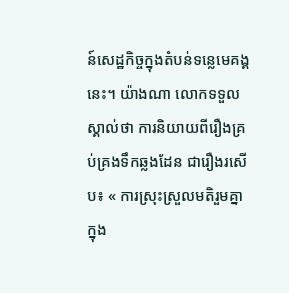ន៍សេដ្ឋកិច្ចក្នុងតំបន់ទន្លេមេគង្គនេះ។ យ៉ាងណា លោកទទួលស្គាល់ថា ការនិយាយពីរឿងគ្រប់គ្រងទឹកឆ្លងដែន ជារឿងរសើប៖ « ការស្រុះស្រួលមតិរួមគ្នាក្នុង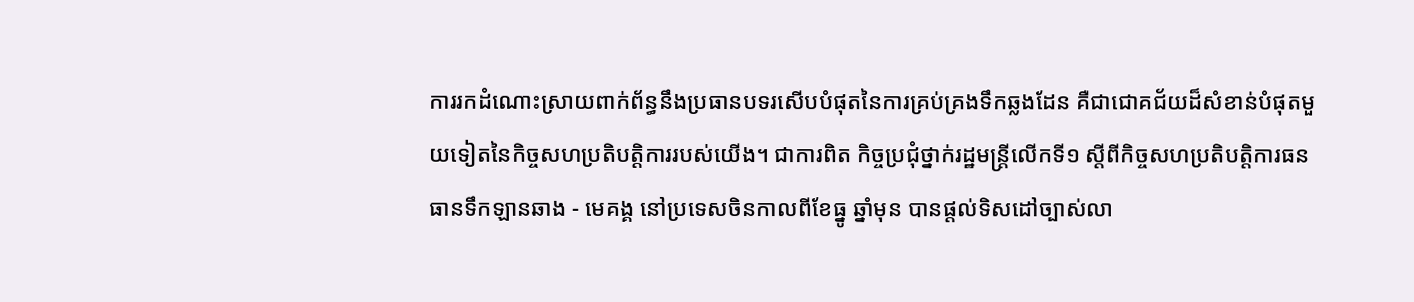ការរកដំណោះស្រាយពាក់ព័ន្ធនឹងប្រធានបទរសើបបំផុតនៃការគ្រប់គ្រងទឹកឆ្លងដែន គឺជាជោគជ័យដ៏សំខាន់បំផុតមួយទៀតនៃកិច្ចសហប្រតិបត្តិការរបស់យើង។ ជាការពិត កិច្ចប្រជុំថ្នាក់រដ្ឋមន្ត្រីលើកទី១ ស្តីពីកិច្ចសហប្រតិបត្តិការធនធានទឹកឡានឆាង - មេគង្គ នៅប្រទេសចិនកាលពីខែធ្នូ ឆ្នាំមុន បានផ្តល់ទិសដៅច្បាស់លា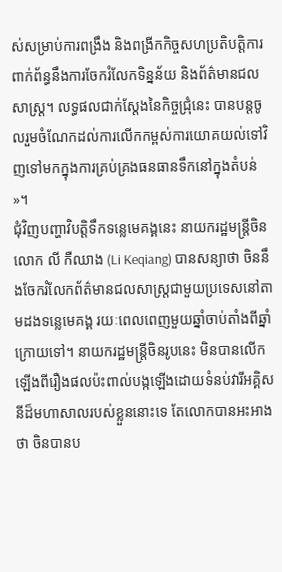ស់សម្រាប់ការពង្រឹង និងពង្រីកកិច្ចសហប្រតិបត្តិការពាក់ព័ន្ធនឹងការចែករំលែកទិន្នន័យ និងព័ត៌មានជលសាស្ត្រ។ លទ្ធផលជាក់ស្ដែងនៃកិច្ចជ្រុំនេះ បានបន្តចូលរួមចំណែកដល់ការលើកកម្ពស់ការយោគយល់ទៅវិញទៅមកក្នុងការគ្រប់គ្រងធនធានទឹកនៅក្នុងតំបន់ »។
ជុំវិញបញ្ហាវិបត្តិទឹកទន្លេមេគង្គនេះ នាយករដ្ឋមន្ត្រីចិន លោក លី កឺឈាង (Li Keqiang) បានសន្យាថា ចិននឹងចែករំលែកព័ត៌មានជលសាស្ត្រជាមួយប្រទេសនៅតាមដងទន្លេមេគង្គ រយៈពេលពេញមួយឆ្នាំចាប់តាំងពីឆ្នាំក្រោយទៅ។ នាយករដ្ឋមន្ត្រីចិនរូបនេះ មិនបានលើកឡើងពីរឿងផលប៉ះពាល់បង្កឡើងដោយទំនប់វារីអគ្គិសនីដ៏មហាសាលរបស់ខ្លួននោះទេ តែលោកបានអះអាងថា ចិនបានប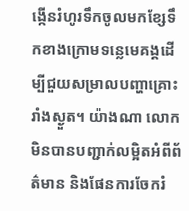ង្កើនរំហូរទឹកចូលមកខ្សែទឹកខាងក្រោមទន្លេមេគង្គដើម្បីជួយសម្រាលបញ្ហាគ្រោះរាំងស្ងួត។ យ៉ាងណា លោកមិនបានបញ្ជាក់លម្អិតអំពីព័ត៌មាន និងផែនការចែករំ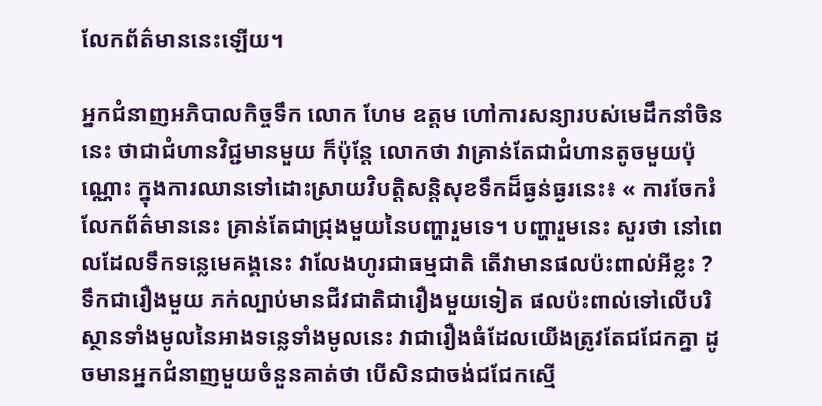លែកព័ត៌មាននេះឡើយ។

អ្នកជំនាញអភិបាលកិច្ចទឹក លោក ហែម ឧត្តម ហៅការសន្យារបស់មេដឹកនាំចិននេះ ថាជាជំហានវិជ្ជមានមួយ ក៏ប៉ុន្តែ លោកថា វាគ្រាន់តែជាជំហានតូចមួយប៉ុណ្ណោះ ក្នុងការឈានទៅដោះស្រាយវិបត្តិសន្តិសុខទឹកដ៏ធ្ងន់ធ្ងរនេះ៖ « ការចែករំលែកព័ត៌មាននេះ គ្រាន់តែជាជ្រុងមួយនៃបញ្ហារួមទេ។ បញ្ហារួមនេះ សួរថា នៅពេលដែលទឹកទន្លេមេគង្គនេះ វាលែងហូរជាធម្មជាតិ តើវាមានផលប៉ះពាល់អីខ្លះ ? ទឹកជារឿងមួយ ភក់ល្បាប់មានជីវជាតិជារឿងមួយទៀត ផលប៉ះពាល់ទៅលើបរិស្ថានទាំងមូលនៃអាងទន្លេទាំងមូលនេះ វាជារឿងធំដែលយើងត្រូវតែជជែកគ្នា ដូចមានអ្នកជំនាញមួយចំនួនគាត់ថា បើសិនជាចង់ជជែកស្មើ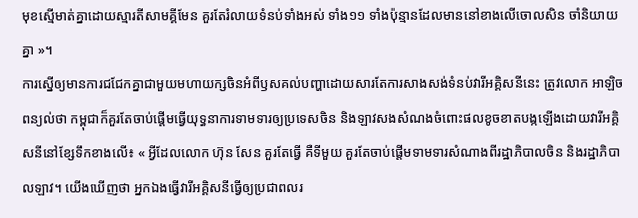មុខស្មើមាត់គ្នាដោយស្មារតីសាមគ្គីមែន គួរតែរំលាយទំនប់ទាំងអស់ ទាំង១១ ទាំងប៉ុន្មានដែលមាននៅខាងលើចោលសិន ចាំនិយាយគ្នា »។
ការស្នើឲ្យមានការជជែកគ្នាជាមួយមហាយក្សចិនអំពីឫសគល់បញ្ហាដោយសារតែការសាងសង់ទំនប់វារីអគ្គិសនីនេះ ត្រូវលោក អាឡិច ពន្យល់ថា កម្ពុជាក៏គួរតែចាប់ផ្ដើមធ្វើយុទ្ធនាការទាមទារឲ្យប្រទេសចិន និងឡាវសងសំណងចំពោះផលខូចខាតបង្កឡើងដោយវារីអគ្គិសនីនៅខ្សែទឹកខាងលើ៖ « អ្វីដែលលោក ហ៊ុន សែន គួរតែធ្វើ គឺទីមួយ គួរតែចាប់ផ្តើមទាមទារសំណាងពីរដ្ឋាភិបាលចិន និងរដ្ឋាភិបាលឡាវ។ យើងឃើញថា អ្នកឯងធ្វើវារីអគ្គិសនីធ្វើឲ្យប្រជាពលរ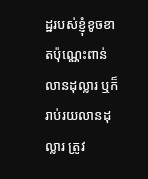ដ្ឋរបស់ខ្ញុំខូចខាតប៉ុណ្ណេះពាន់លានដុល្លារ ឬក៏រាប់រយលានដុល្លារ ត្រូវ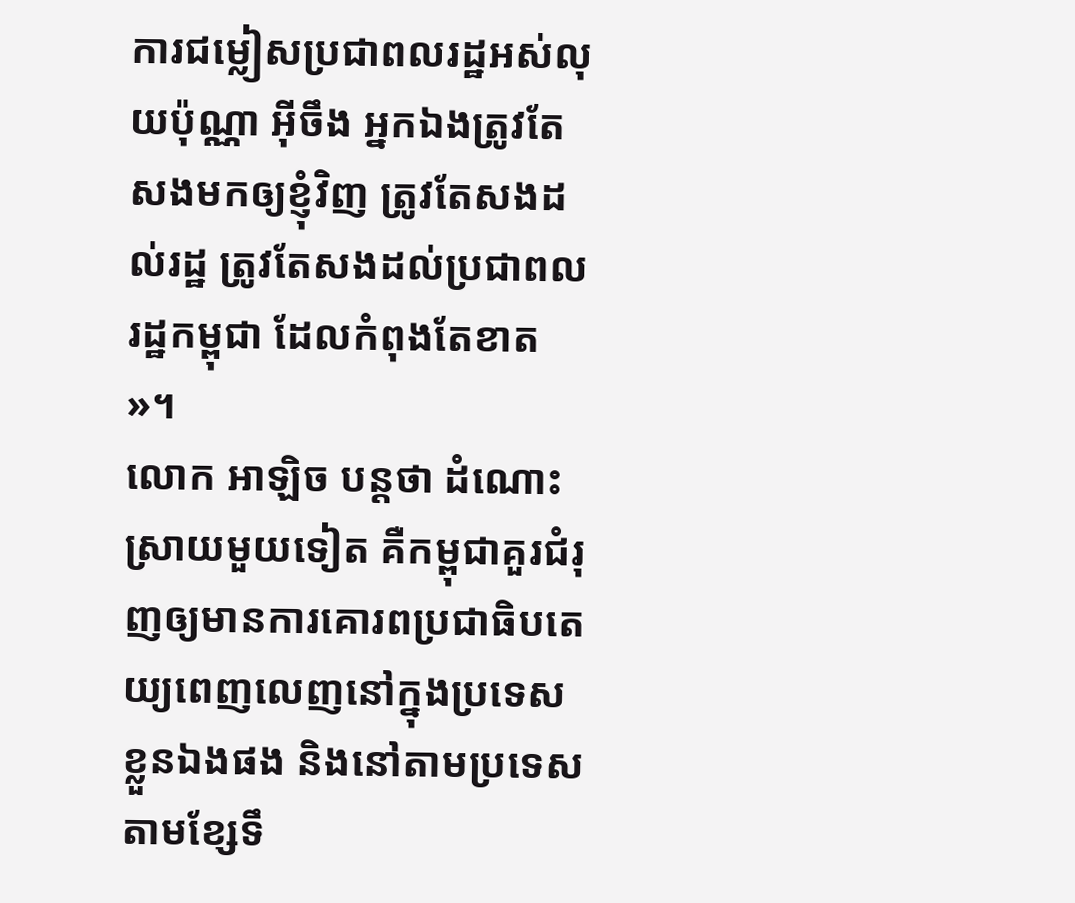ការជម្លៀសប្រជាពលរដ្ឋអស់លុយប៉ុណ្ណា អ៊ីចឹង អ្នកឯងត្រូវតែសងមកឲ្យខ្ញុំវិញ ត្រូវតែសងដល់រដ្ឋ ត្រូវតែសងដល់ប្រជាពលរដ្ឋកម្ពុជា ដែលកំពុងតែខាត »។
លោក អាឡិច បន្តថា ដំណោះស្រាយមួយទៀត គឺកម្ពុជាគួរជំរុញឲ្យមានការគោរពប្រជាធិបតេយ្យពេញលេញនៅក្នុងប្រទេសខ្លួនឯងផង និងនៅតាមប្រទេសតាមខ្សែទឹ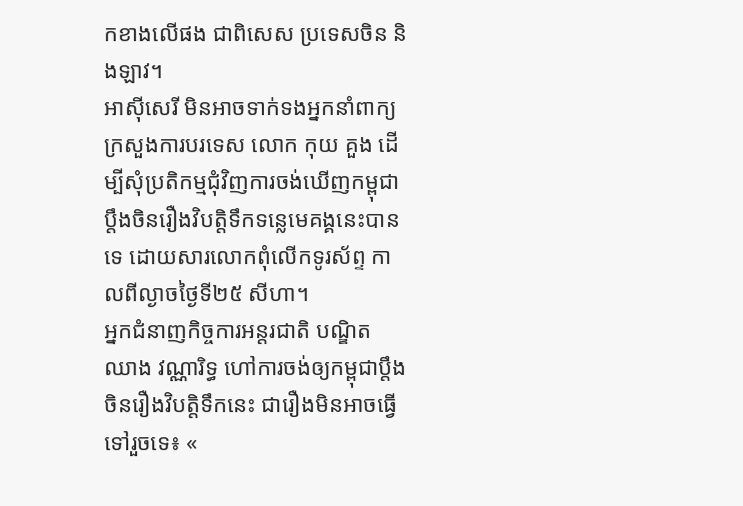កខាងលើផង ជាពិសេស ប្រទេសចិន និងឡាវ។
អាស៊ីសេរី មិនអាចទាក់ទងអ្នកនាំពាក្យក្រសួងការបរទេស លោក កុយ គួង ដើម្បីសុំប្រតិកម្មជុំវិញការចង់ឃើញកម្ពុជាប្តឹងចិនរឿងវិបត្តិទឹកទន្លេមេគង្គនេះបានទេ ដោយសារលោកពុំលើកទូរស័ព្ទ កាលពីល្ងាចថ្ងៃទី២៥ សីហា។
អ្នកជំនាញកិច្ចការអន្តរជាតិ បណ្ឌិត ឈាង វណ្ណារិទ្ធ ហៅការចង់ឲ្យកម្ពុជាប្តឹងចិនរឿងវិបត្តិទឹកនេះ ជារឿងមិនអាចធ្វើទៅរួចទេ៖ «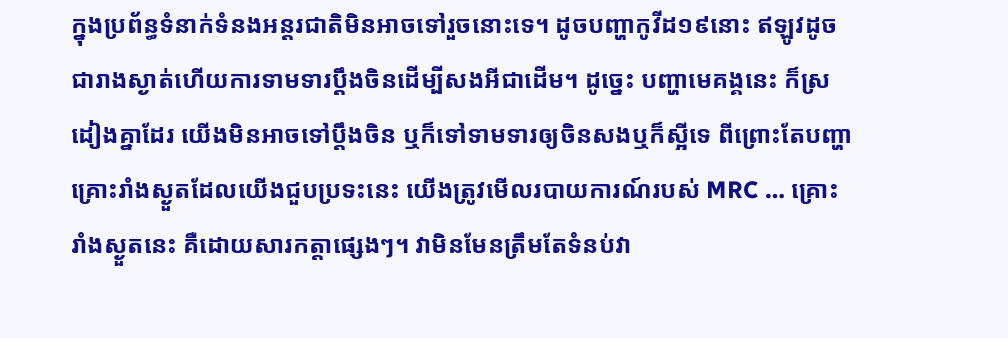ក្នុងប្រព័ន្ធទំនាក់ទំនងអន្តរជាតិមិនអាចទៅរួចនោះទេ។ ដូចបញ្ហាកូវីដ១៩នោះ ឥឡូវដូចជារាងស្ងាត់ហើយការទាមទារប្តឹងចិនដើម្បីសងអីជាដើម។ ដូច្នេះ បញ្ហាមេគង្គនេះ ក៏ស្រដៀងគ្នាដែរ យើងមិនអាចទៅប្តឹងចិន ឬក៏ទៅទាមទារឲ្យចិនសងឬក៏ស្អីទេ ពីព្រោះតែបញ្ហាគ្រោះរាំងស្ងួតដែលយើងជួបប្រទះនេះ យើងត្រូវមើលរបាយការណ៍របស់ MRC … គ្រោះរាំងស្ងួតនេះ គឺដោយសារកត្តាផ្សេងៗ។ វាមិនមែនត្រឹមតែទំនប់វា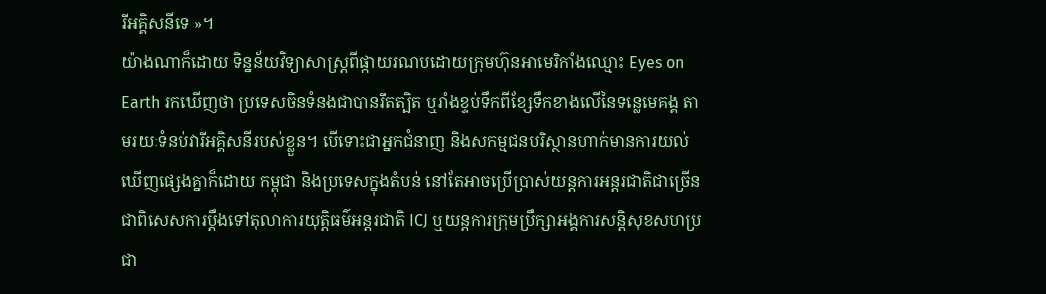រីអគ្គិសនីទេ »។
យ៉ាងណាក៏ដោយ ទិន្នន័យវិទ្យាសាស្ត្រពីផ្កាយរណបដោយក្រុមហ៊ុនអាមេរិកាំងឈ្មោះ Eyes on Earth រកឃើញថា ប្រទេសចិនទំនងជាបានរឹតត្បិត ឬរាំងខ្ទប់ទឹកពីខ្សែទឹកខាងលើនៃទន្លេមេគង្គ តាមរយៈទំនប់វារីអគ្គិសនីរបស់ខ្លួន។ បើទោះជាអ្នកជំនាញ និងសកម្មជនបរិស្ថានហាក់មានការយល់ឃើញផ្សេងគ្នាក៏ដោយ កម្ពុជា និងប្រទេសក្នុងតំបន់ នៅតែអាចប្រើប្រាស់យន្តការអន្តរជាតិជាច្រើន ជាពិសេសការប្តឹងទៅតុលាការយុត្តិធម៌អន្តរជាតិ ICJ ឬយន្តការក្រុមប្រឹក្សាអង្គការសន្តិសុខសហប្រជា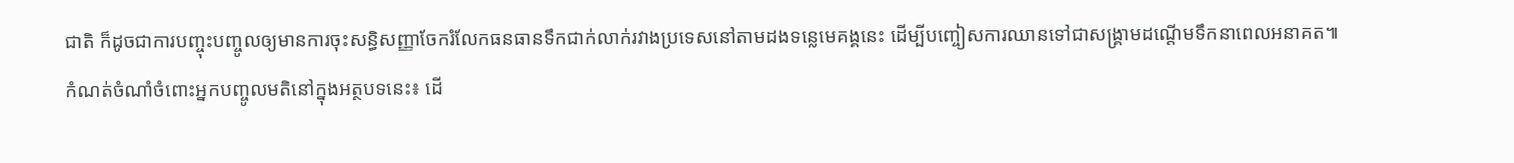ជាតិ ក៏ដូចជាការបញ្ចុះបញ្ចូលឲ្យមានការចុះសន្ធិសញ្ញាចែករំលែកធនធានទឹកជាក់លាក់រវាងប្រទេសនៅតាមដងទន្លេមេគង្គនេះ ដើម្បីបញ្ចៀសការឈានទៅជាសង្គ្រាមដណ្តើមទឹកនាពេលអនាគត៕
កំណត់ចំណាំចំពោះអ្នកបញ្ចូលមតិនៅក្នុងអត្ថបទនេះ៖ ដើ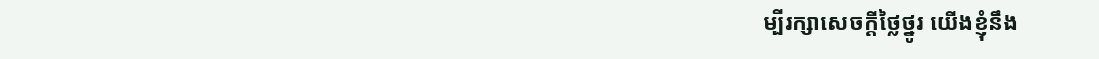ម្បីរក្សាសេចក្ដីថ្លៃថ្នូរ យើងខ្ញុំនឹង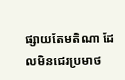ផ្សាយតែមតិណា ដែលមិនជេរប្រមាថ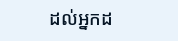ដល់អ្នកដ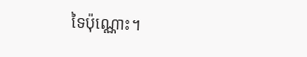ទៃប៉ុណ្ណោះ។